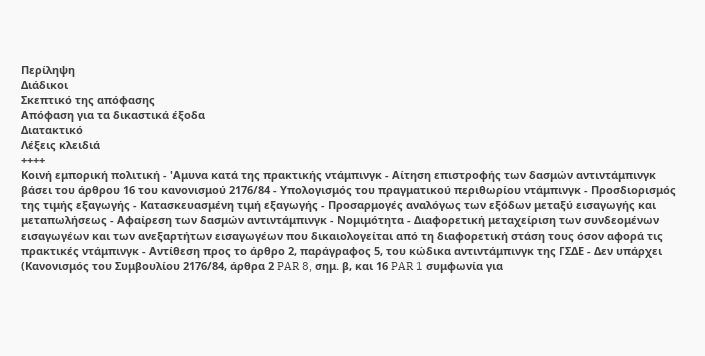Περίληψη
Διάδικοι
Σκεπτικό της απόφασης
Απόφαση για τα δικαστικά έξοδα
Διατακτικό
Λέξεις κλειδιά
++++
Κοινή εμπορική πολιτική - 'Αμυνα κατά της πρακτικής ντάμπινγκ - Αίτηση επιστροφής των δασμών αντιντάμπινγκ βάσει του άρθρου 16 του κανονισμού 2176/84 - Υπολογισμός του πραγματικού περιθωρίου ντάμπινγκ - Προσδιορισμός της τιμής εξαγωγής - Κατασκευασμένη τιμή εξαγωγής - Προσαρμογές αναλόγως των εξόδων μεταξύ εισαγωγής και μεταπωλήσεως - Αφαίρεση των δασμών αντιντάμπινγκ - Νομιμότητα - Διαφορετική μεταχείριση των συνδεομένων εισαγωγέων και των ανεξαρτήτων εισαγωγέων που δικαιολογείται από τη διαφορετική στάση τους όσον αφορά τις πρακτικές ντάμπινγκ - Αντίθεση προς το άρθρο 2, παράγραφος 5, του κώδικα αντιντάμπινγκ της ΓΣΔΕ - Δεν υπάρχει
(Κανονισμός του Συμβουλίου 2176/84, άρθρα 2 PAR 8, σημ. β, και 16 PAR 1 συμφωνία για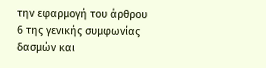την εφαρμογή του άρθρου 6 της γενικής συμφωνίας δασμών και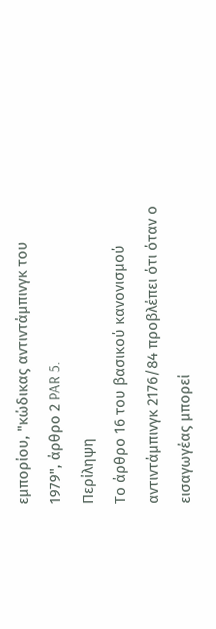εμπορίου, "κώδικας αντιντάμπινγκ του 1979", άρθρο 2 PAR 5.
Περίληψη
Το άρθρο 16 του βασικού κανονισμού αντιντάμπινγκ 2176/84 προβλέπει ότι όταν ο εισαγωγέας μπορεί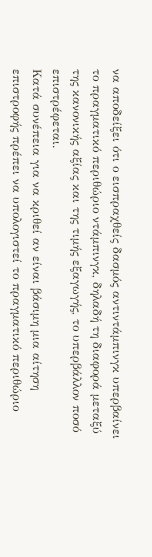να αποδείξει ότι ο εισπραχθείς δασμός αντιντάμπινγκ υπερβαίνει το πραγματικό περιθώριο ντάμπινγκ, δηλαδή τη διαφορά μεταξύ της κανονικής αξίας και της τιμής εξαγωγής, το υπερβάλλον ποσό επιστρέφεται.
Κατά συνέπεια για να κριθεί αν είναι βάσιμη μια αίτηση επιστροφής πρέπει να υπολογιστεί το πραγματικό περιθώριο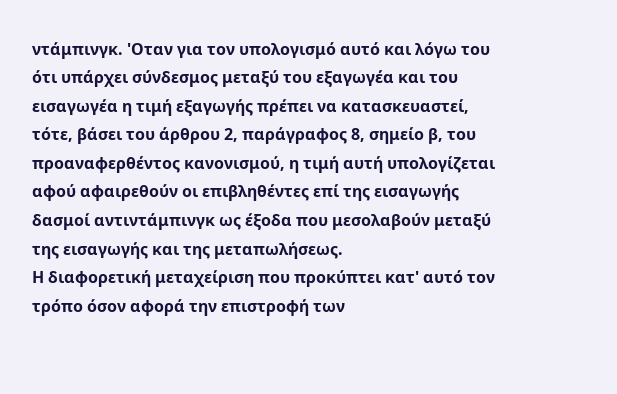ντάμπινγκ. 'Οταν για τον υπολογισμό αυτό και λόγω του ότι υπάρχει σύνδεσμος μεταξύ του εξαγωγέα και του εισαγωγέα η τιμή εξαγωγής πρέπει να κατασκευαστεί, τότε, βάσει του άρθρου 2, παράγραφος 8, σημείο β, του προαναφερθέντος κανονισμού, η τιμή αυτή υπολογίζεται αφού αφαιρεθούν οι επιβληθέντες επί της εισαγωγής δασμοί αντιντάμπινγκ ως έξοδα που μεσολαβούν μεταξύ της εισαγωγής και της μεταπωλήσεως.
Η διαφορετική μεταχείριση που προκύπτει κατ' αυτό τον τρόπο όσον αφορά την επιστροφή των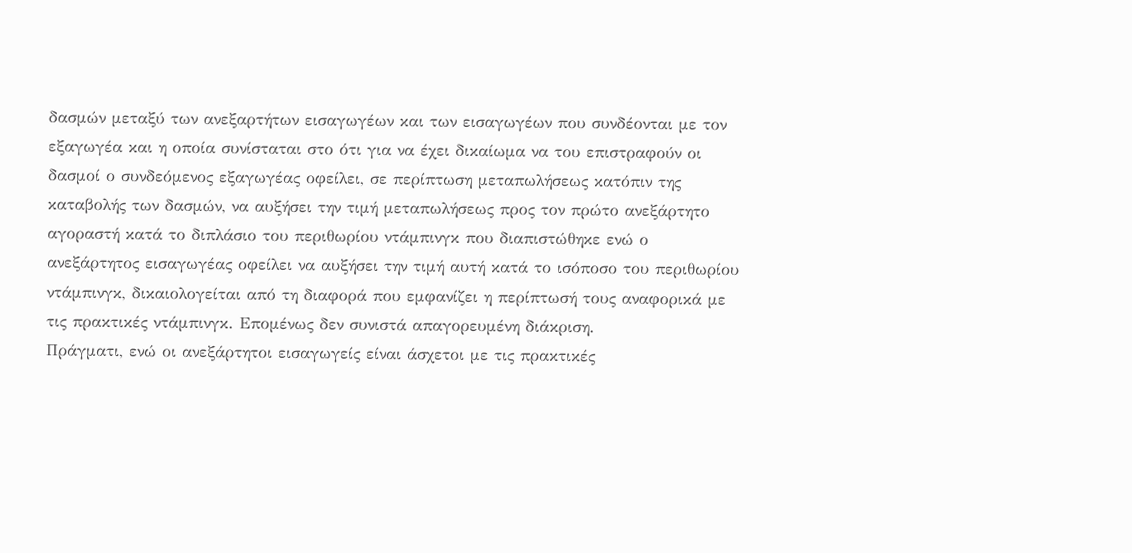δασμών μεταξύ των ανεξαρτήτων εισαγωγέων και των εισαγωγέων που συνδέονται με τον εξαγωγέα και η οποία συνίσταται στο ότι για να έχει δικαίωμα να του επιστραφούν οι δασμοί ο συνδεόμενος εξαγωγέας οφείλει, σε περίπτωση μεταπωλήσεως κατόπιν της καταβολής των δασμών, να αυξήσει την τιμή μεταπωλήσεως προς τον πρώτο ανεξάρτητο αγοραστή κατά το διπλάσιο του περιθωρίου ντάμπινγκ που διαπιστώθηκε ενώ ο ανεξάρτητος εισαγωγέας οφείλει να αυξήσει την τιμή αυτή κατά το ισόποσο του περιθωρίου ντάμπινγκ, δικαιολογείται από τη διαφορά που εμφανίζει η περίπτωσή τους αναφορικά με τις πρακτικές ντάμπινγκ. Επομένως δεν συνιστά απαγορευμένη διάκριση.
Πράγματι, ενώ οι ανεξάρτητοι εισαγωγείς είναι άσχετοι με τις πρακτικές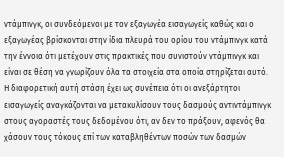ντάμπινγκ, οι συνδεόμενοι με τον εξαγωγέα εισαγωγείς καθώς και ο εξαγωγέας βρίσκονται στην ίδια πλευρά του ορίου του ντάμπινγκ κατά την έννοια ότι μετέχουν στις πρακτικές που συνιστούν ντάμπινγκ και είναι σε θέση να γνωρίζουν όλα τα στοιχεία στα οποία στηρίζεται αυτό.
Η διαφορετική αυτή στάση έχει ως συνέπεια ότι οι ανεξάρτητοι εισαγωγείς αναγκάζονται να μετακυλίσουν τους δασμούς αντιντάμπινγκ στους αγοραστές τους δεδομένου ότι, αν δεν το πράξουν, αφενός θα χάσουν τους τόκους επί των καταβληθέντων ποσών των δασμών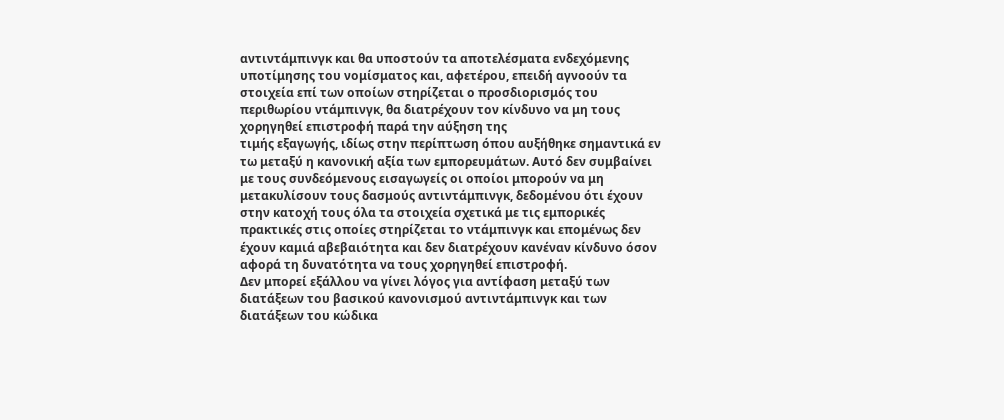αντιντάμπινγκ και θα υποστούν τα αποτελέσματα ενδεχόμενης υποτίμησης του νομίσματος και, αφετέρου, επειδή αγνοούν τα στοιχεία επί των οποίων στηρίζεται ο προσδιορισμός του περιθωρίου ντάμπινγκ, θα διατρέχουν τον κίνδυνο να μη τους χορηγηθεί επιστροφή παρά την αύξηση της
τιμής εξαγωγής, ιδίως στην περίπτωση όπου αυξήθηκε σημαντικά εν τω μεταξύ η κανονική αξία των εμπορευμάτων. Αυτό δεν συμβαίνει με τους συνδεόμενους εισαγωγείς οι οποίοι μπορούν να μη μετακυλίσουν τους δασμούς αντιντάμπινγκ, δεδομένου ότι έχουν στην κατοχή τους όλα τα στοιχεία σχετικά με τις εμπορικές πρακτικές στις οποίες στηρίζεται το ντάμπινγκ και επομένως δεν έχουν καμιά αβεβαιότητα και δεν διατρέχουν κανέναν κίνδυνο όσον αφορά τη δυνατότητα να τους χορηγηθεί επιστροφή.
Δεν μπορεί εξάλλου να γίνει λόγος για αντίφαση μεταξύ των διατάξεων του βασικού κανονισμού αντιντάμπινγκ και των διατάξεων του κώδικα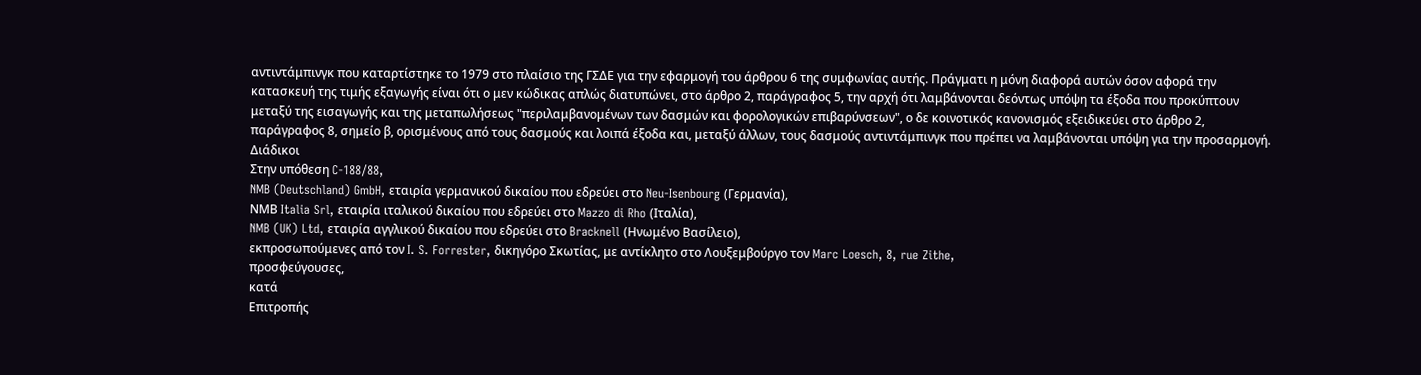αντιντάμπινγκ που καταρτίστηκε το 1979 στο πλαίσιο της ΓΣΔΕ για την εφαρμογή του άρθρου 6 της συμφωνίας αυτής. Πράγματι η μόνη διαφορά αυτών όσον αφορά την κατασκευή της τιμής εξαγωγής είναι ότι ο μεν κώδικας απλώς διατυπώνει, στο άρθρο 2, παράγραφος 5, την αρχή ότι λαμβάνονται δεόντως υπόψη τα έξοδα που προκύπτουν μεταξύ της εισαγωγής και της μεταπωλήσεως "περιλαμβανομένων των δασμών και φορολογικών επιβαρύνσεων", ο δε κοινοτικός κανονισμός εξειδικεύει στο άρθρο 2, παράγραφος 8, σημείο β, ορισμένους από τους δασμούς και λοιπά έξοδα και, μεταξύ άλλων, τους δασμούς αντιντάμπινγκ που πρέπει να λαμβάνονται υπόψη για την προσαρμογή.
Διάδικοι
Στην υπόθεση C-188/88,
NMB (Deutschland) GmbH, εταιρία γερμανικού δικαίου που εδρεύει στο Neu-Isenbourg (Γερμανία),
ΝΜΒ Italia Srl, εταιρία ιταλικού δικαίου που εδρεύει στο Mazzo di Rho (Ιταλία),
NMB (UK) Ltd, εταιρία αγγλικού δικαίου που εδρεύει στο Bracknell (Ηνωμένο Βασίλειο),
εκπροσωπούμενες από τον I. S. Forrester, δικηγόρο Σκωτίας, με αντίκλητο στο Λουξεμβούργο τον Marc Loesch, 8, rue Zithe,
προσφεύγουσες,
κατά
Επιτροπής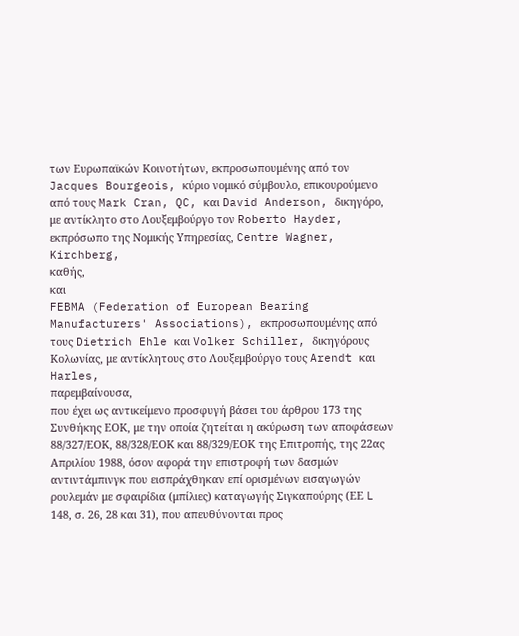των Ευρωπαϊκών Κοινοτήτων, εκπροσωπουμένης από τον Jacques Bourgeois, κύριο νομικό σύμβουλο, επικουρούμενο από τους Mark Cran, QC, και David Anderson, δικηγόρο, με αντίκλητο στο Λουξεμβούργο τον Roberto Hayder, εκπρόσωπο της Νομικής Υπηρεσίας, Centre Wagner, Kirchberg,
καθής,
και
FEBMA (Federation of European Bearing Manufacturers' Associations), εκπροσωπουμένης από τους Dietrich Ehle και Volker Schiller, δικηγόρους
Κολωνίας, με αντίκλητους στο Λουξεμβούργο τους Arendt και Harles,
παρεμβαίνουσα,
που έχει ως αντικείμενο προσφυγή βάσει του άρθρου 173 της Συνθήκης ΕΟΚ, με την οποία ζητείται η ακύρωση των αποφάσεων 88/327/ΕΟΚ, 88/328/ΕΟΚ και 88/329/ΕΟΚ της Επιτροπής, της 22ας Απριλίου 1988, όσον αφορά την επιστροφή των δασμών αντιντάμπινγκ που εισπράχθηκαν επί ορισμένων εισαγωγών ρουλεμάν με σφαιρίδια (μπίλιες) καταγωγής Σιγκαπούρης (ΕΕ L 148, σ. 26, 28 και 31), που απευθύνονται προς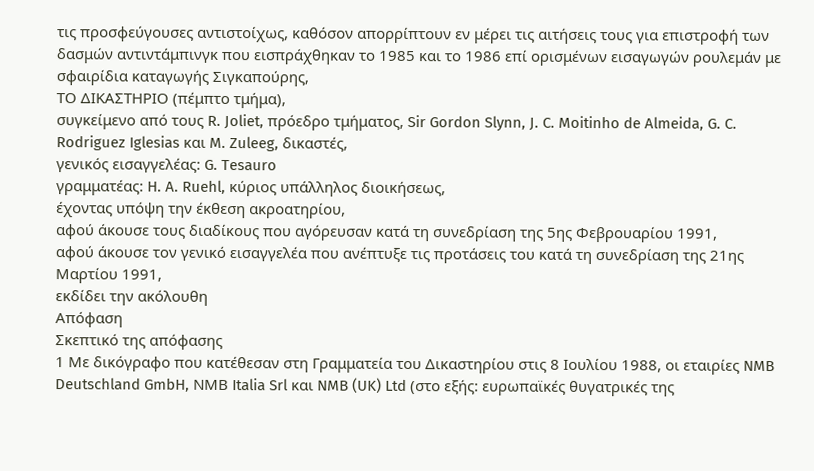τις προσφεύγουσες αντιστοίχως, καθόσον απορρίπτουν εν μέρει τις αιτήσεις τους για επιστροφή των δασμών αντιντάμπινγκ που εισπράχθηκαν το 1985 και το 1986 επί ορισμένων εισαγωγών ρουλεμάν με σφαιρίδια καταγωγής Σιγκαπούρης,
ΤΟ ΔΙΚΑΣΤΗΡΙΟ (πέμπτο τμήμα),
συγκείμενο από τους R. Joliet, πρόεδρο τμήματος, Sir Gordon Slynn, J. C. Moitinho de Almeida, G. C. Rodriguez Iglesias και M. Zuleeg, δικαστές,
γενικός εισαγγελέας: G. Tesauro
γραμματέας: H. A. Ruehl, κύριος υπάλληλος διοικήσεως,
έχοντας υπόψη την έκθεση ακροατηρίου,
αφού άκουσε τους διαδίκους που αγόρευσαν κατά τη συνεδρίαση της 5ης Φεβρουαρίου 1991,
αφού άκουσε τον γενικό εισαγγελέα που ανέπτυξε τις προτάσεις του κατά τη συνεδρίαση της 21ης Μαρτίου 1991,
εκδίδει την ακόλουθη
Απόφαση
Σκεπτικό της απόφασης
1 Με δικόγραφο που κατέθεσαν στη Γραμματεία του Δικαστηρίου στις 8 Ιουλίου 1988, οι εταιρίες NMB Deutschland GmbH, ΝΜΒ Italia Srl και NMB (UK) Ltd (στο εξής: ευρωπαϊκές θυγατρικές της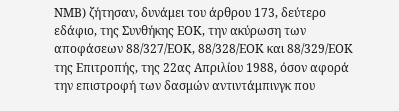ΝΜΒ) ζήτησαν, δυνάμει του άρθρου 173, δεύτερο εδάφιο, της Συνθήκης ΕΟΚ, την ακύρωση των αποφάσεων 88/327/ΕΟΚ, 88/328/ΕΟΚ και 88/329/ΕΟΚ της Επιτροπής, της 22ας Απριλίου 1988, όσον αφορά την επιστροφή των δασμών αντιντάμπινγκ που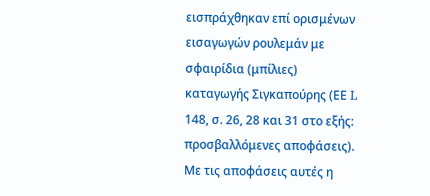εισπράχθηκαν επί ορισμένων εισαγωγών ρουλεμάν με σφαιρίδια (μπίλιες) καταγωγής Σιγκαπούρης (ΕΕ L 148, σ. 26, 28 και 31 στο εξής: προσβαλλόμενες αποφάσεις). Με τις αποφάσεις αυτές η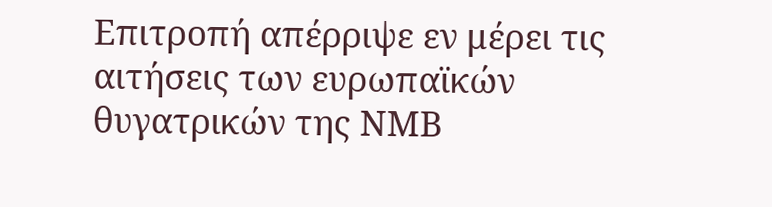Επιτροπή απέρριψε εν μέρει τις αιτήσεις των ευρωπαϊκών θυγατρικών της ΝΜΒ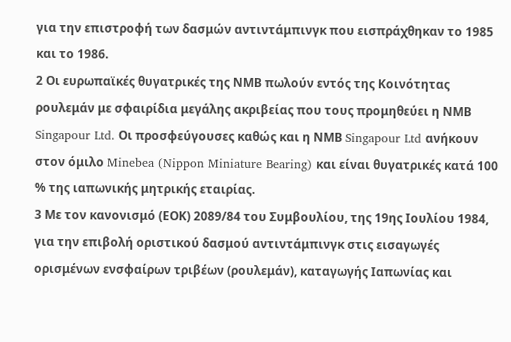για την επιστροφή των δασμών αντιντάμπινγκ που εισπράχθηκαν το 1985 και το 1986.
2 Οι ευρωπαϊκές θυγατρικές της ΝΜΒ πωλούν εντός της Κοινότητας ρουλεμάν με σφαιρίδια μεγάλης ακριβείας που τους προμηθεύει η ΝΜΒ Singapour Ltd. Οι προσφεύγουσες καθώς και η ΝΜΒ Singapour Ltd ανήκουν στον όμιλο Minebea (Nippon Miniature Bearing) και είναι θυγατρικές κατά 100 % της ιαπωνικής μητρικής εταιρίας.
3 Με τον κανονισμό (ΕΟΚ) 2089/84 του Συμβουλίου, της 19ης Ιουλίου 1984, για την επιβολή οριστικού δασμού αντιντάμπινγκ στις εισαγωγές ορισμένων ενσφαίρων τριβέων (ρουλεμάν), καταγωγής Ιαπωνίας και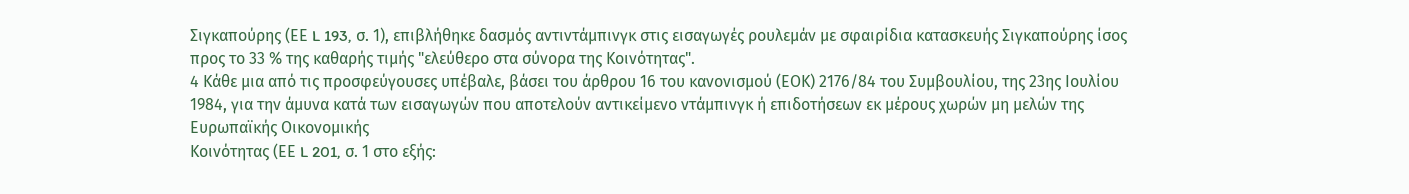Σιγκαπούρης (ΕΕ L 193, σ. 1), επιβλήθηκε δασμός αντιντάμπινγκ στις εισαγωγές ρουλεμάν με σφαιρίδια κατασκευής Σιγκαπούρης ίσος προς το 33 % της καθαρής τιμής "ελεύθερο στα σύνορα της Κοινότητας".
4 Κάθε μια από τις προσφεύγουσες υπέβαλε, βάσει του άρθρου 16 του κανονισμού (ΕΟΚ) 2176/84 του Συμβουλίου, της 23ης Ιουλίου 1984, για την άμυνα κατά των εισαγωγών που αποτελούν αντικείμενο ντάμπινγκ ή επιδοτήσεων εκ μέρους χωρών μη μελών της Ευρωπαϊκής Οικονομικής
Κοινότητας (ΕΕ L 201, σ. 1 στο εξής: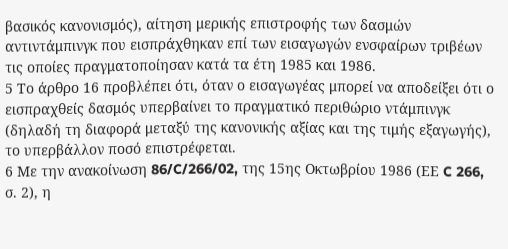βασικός κανονισμός), αίτηση μερικής επιστροφής των δασμών αντιντάμπινγκ που εισπράχθηκαν επί των εισαγωγών ενσφαίρων τριβέων τις οποίες πραγματοποίησαν κατά τα έτη 1985 και 1986.
5 Το άρθρο 16 προβλέπει ότι, όταν ο εισαγωγέας μπορεί να αποδείξει ότι ο εισπραχθείς δασμός υπερβαίνει το πραγματικό περιθώριο ντάμπινγκ (δηλαδή τη διαφορά μεταξύ της κανονικής αξίας και της τιμής εξαγωγής), το υπερβάλλον ποσό επιστρέφεται.
6 Με την ανακοίνωση 86/C/266/02, της 15ης Οκτωβρίου 1986 (ΕΕ C 266, σ. 2), η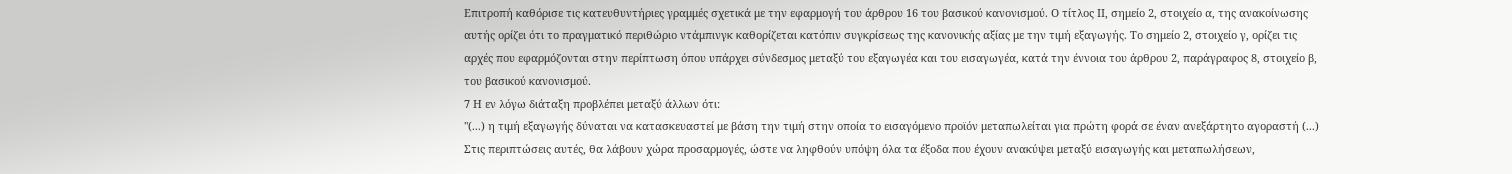Επιτροπή καθόρισε τις κατευθυντήριες γραμμές σχετικά με την εφαρμογή του άρθρου 16 του βασικού κανονισμού. Ο τίτλος ΙΙ, σημείο 2, στοιχείο α, της ανακοίνωσης αυτής ορίζει ότι το πραγματικό περιθώριο ντάμπινγκ καθορίζεται κατόπιν συγκρίσεως της κανονικής αξίας με την τιμή εξαγωγής. Το σημείο 2, στοιχείο γ, ορίζει τις αρχές που εφαρμόζονται στην περίπτωση όπου υπάρχει σύνδεσμος μεταξύ του εξαγωγέα και του εισαγωγέα, κατά την έννοια του άρθρου 2, παράγραφος 8, στοιχείο β, του βασικού κανονισμού.
7 Η εν λόγω διάταξη προβλέπει μεταξύ άλλων ότι:
"(...) η τιμή εξαγωγής δύναται να κατασκευαστεί με βάση την τιμή στην οποία το εισαγόμενο προϊόν μεταπωλείται για πρώτη φορά σε έναν ανεξάρτητο αγοραστή (...) Στις περιπτώσεις αυτές, θα λάβουν χώρα προσαρμογές, ώστε να ληφθούν υπόψη όλα τα έξοδα που έχουν ανακύψει μεταξύ εισαγωγής και μεταπωλήσεων,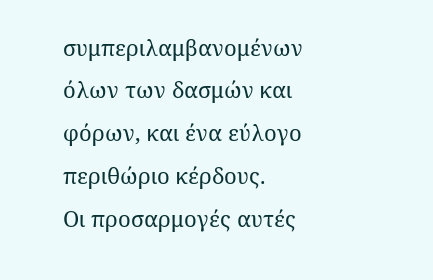συμπεριλαμβανομένων όλων των δασμών και φόρων, και ένα εύλογο περιθώριο κέρδους.
Οι προσαρμογές αυτές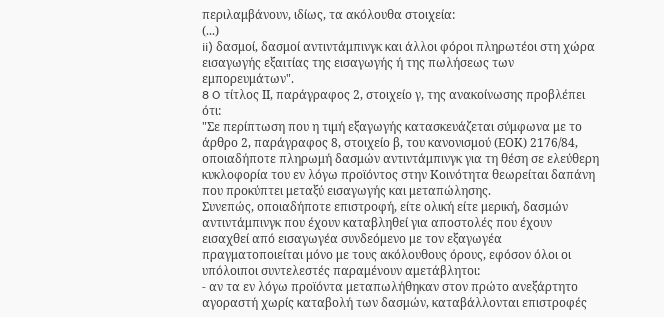περιλαμβάνουν, ιδίως, τα ακόλουθα στοιχεία:
(...)
ii) δασμοί, δασμοί αντιντάμπινγκ και άλλοι φόροι πληρωτέοι στη χώρα εισαγωγής εξαιτίας της εισαγωγής ή της πωλήσεως των εμπορευμάτων".
8 O τίτλος ΙΙ, παράγραφος 2, στοιχείο γ, της ανακοίνωσης προβλέπει ότι:
"Σε περίπτωση που η τιμή εξαγωγής κατασκευάζεται σύμφωνα με το άρθρο 2, παράγραφος 8, στοιχείο β, του κανονισμού (ΕΟΚ) 2176/84, οποιαδήποτε πληρωμή δασμών αντιντάμπινγκ για τη θέση σε ελεύθερη κυκλοφορία του εν λόγω προϊόντος στην Κοινότητα θεωρείται δαπάνη που προκύπτει μεταξύ εισαγωγής και μεταπώλησης.
Συνεπώς, οποιαδήποτε επιστροφή, είτε ολική είτε μερική, δασμών αντιντάμπινγκ που έχουν καταβληθεί για αποστολές που έχουν εισαχθεί από εισαγωγέα συνδεόμενο με τον εξαγωγέα πραγματοποιείται μόνο με τους ακόλουθους όρους, εφόσον όλοι οι υπόλοιποι συντελεστές παραμένουν αμετάβλητοι:
- αν τα εν λόγω προϊόντα μεταπωλήθηκαν στον πρώτο ανεξάρτητο αγοραστή χωρίς καταβολή των δασμών, καταβάλλονται επιστροφές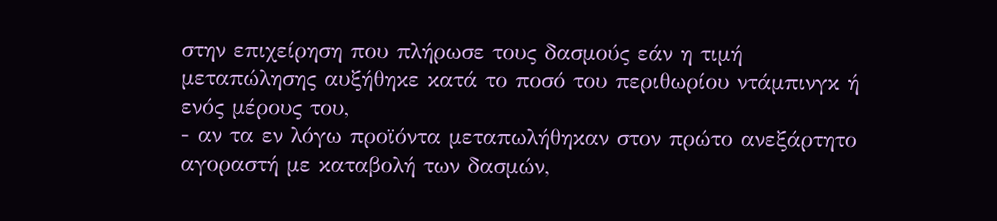στην επιχείρηση που πλήρωσε τους δασμούς εάν η τιμή μεταπώλησης αυξήθηκε κατά το ποσό του περιθωρίου ντάμπινγκ ή ενός μέρους του,
- αν τα εν λόγω προϊόντα μεταπωλήθηκαν στον πρώτο ανεξάρτητο αγοραστή με καταβολή των δασμών,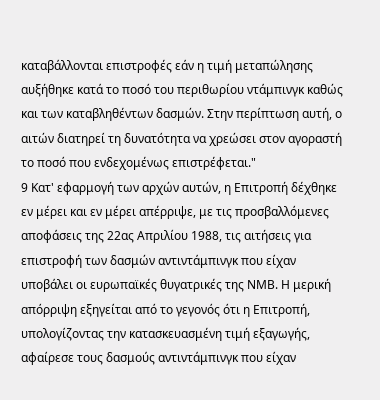καταβάλλονται επιστροφές εάν η τιμή μεταπώλησης αυξήθηκε κατά το ποσό του περιθωρίου ντάμπινγκ καθώς και των καταβληθέντων δασμών. Στην περίπτωση αυτή, ο αιτών διατηρεί τη δυνατότητα να χρεώσει στον αγοραστή το ποσό που ενδεχομένως επιστρέφεται."
9 Κατ' εφαρμογή των αρχών αυτών, η Επιτροπή δέχθηκε εν μέρει και εν μέρει απέρριψε, με τις προσβαλλόμενες αποφάσεις της 22ας Απριλίου 1988, τις αιτήσεις για επιστροφή των δασμών αντιντάμπινγκ που είχαν υποβάλει οι ευρωπαϊκές θυγατρικές της ΝΜΒ. Η μερική απόρριψη εξηγείται από το γεγονός ότι η Επιτροπή, υπολογίζοντας την κατασκευασμένη τιμή εξαγωγής, αφαίρεσε τους δασμούς αντιντάμπινγκ που είχαν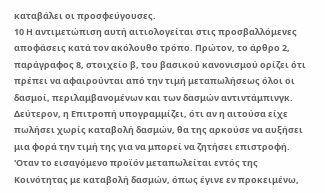καταβάλει οι προσφεύγουσες.
10 Η αντιμετώπιση αυτή αιτιολογείται στις προσβαλλόμενες αποφάσεις κατά τον ακόλουθο τρόπο. Πρώτον, το άρθρο 2, παράγραφος 8, στοιχείο β, του βασικού κανονισμού ορίζει ότι πρέπει να αφαιρούνται από την τιμή μεταπωλήσεως όλοι οι δασμοί, περιλαμβανομένων και των δασμών αντιντάμπινγκ. Δεύτερον, η Επιτροπή υπογραμμίζει, ότι αν η αιτούσα είχε πωλήσει χωρίς καταβολή δασμών, θα της αρκούσε να αυξήσει μια φορά την τιμή της για να μπορεί να ζητήσει επιστροφή. 'Οταν το εισαγόμενο προϊόν μεταπωλείται εντός της Κοινότητας με καταβολή δασμών, όπως έγινε εν προκειμένω,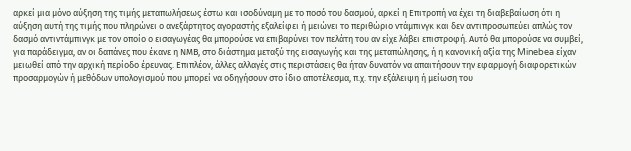αρκεί μια μόνο αύξηση της τιμής μεταπωλήσεως έστω και ισοδύναμη με το ποσό του δασμού, αρκεί η Επιτροπή να έχει τη διαβεβαίωση ότι η αύξηση αυτή της τιμής που πληρώνει ο ανεξάρτητος αγοραστής εξαλείφει ή μειώνει το περιθώριο ντάμπινγκ και δεν αντιπροσωπεύει απλώς τον δασμό αντιντάμπινγκ με τον οποίο ο εισαγωγέας θα μπορούσε να επιβαρύνει τον πελάτη του αν είχε λάβει επιστροφή. Αυτό θα μπορούσε να συμβεί, για παράδειγμα, αν οι δαπάνες που έκανε η ΝΜΒ, στο διάστημα μεταξύ της εισαγωγής και της μεταπώλησης, ή η κανονική αξία της Minebea είχαν μειωθεί από την αρχική περίοδο έρευνας. Επιπλέον, άλλες αλλαγές στις περιστάσεις θα ήταν δυνατόν να απαιτήσουν την εφαρμογή διαφορετικών προσαρμογών ή μεθόδων υπολογισμού που μπορεί να οδηγήσουν στο ίδιο αποτέλεσμα, π.χ. την εξάλειψη ή μείωση του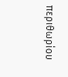περιθωρίου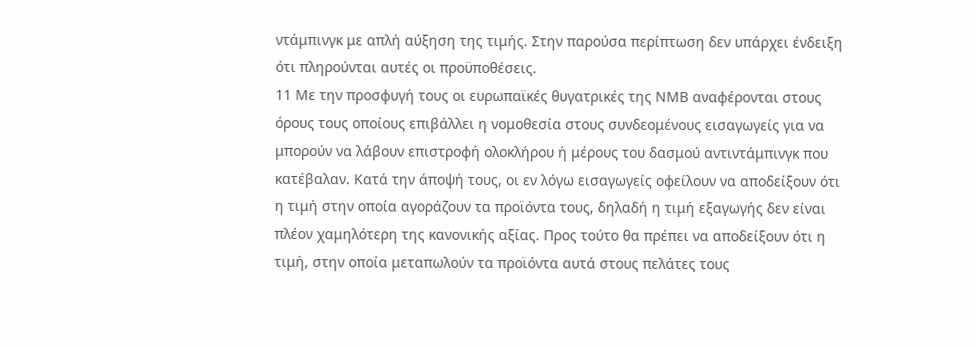ντάμπινγκ με απλή αύξηση της τιμής. Στην παρούσα περίπτωση δεν υπάρχει ένδειξη ότι πληρούνται αυτές οι προϋποθέσεις.
11 Με την προσφυγή τους οι ευρωπαϊκές θυγατρικές της ΝΜΒ αναφέρονται στους όρους τους οποίους επιβάλλει η νομοθεσία στους συνδεομένους εισαγωγείς για να μπορούν να λάβουν επιστροφή ολοκλήρου ή μέρους του δασμού αντιντάμπινγκ που κατέβαλαν. Κατά την άποψή τους, οι εν λόγω εισαγωγείς οφείλουν να αποδείξουν ότι η τιμή στην οποία αγοράζουν τα προϊόντα τους, δηλαδή η τιμή εξαγωγής δεν είναι πλέον χαμηλότερη της κανονικής αξίας. Προς τούτο θα πρέπει να αποδείξουν ότι η τιμή, στην οποία μεταπωλούν τα προϊόντα αυτά στους πελάτες τους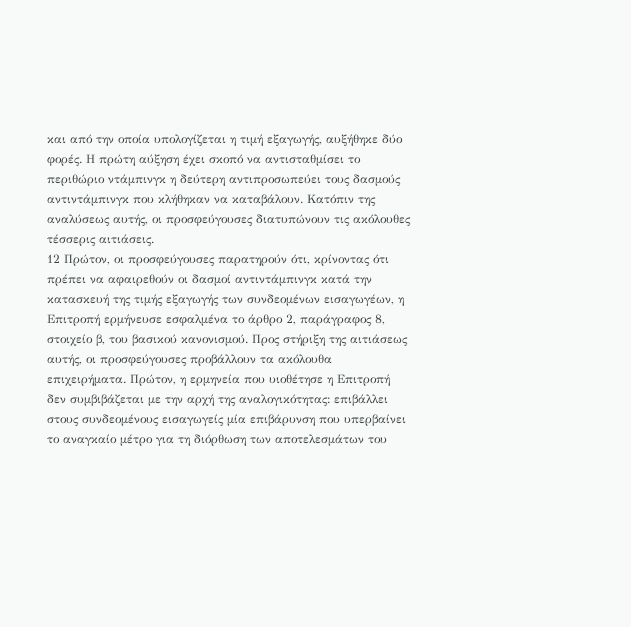και από την οποία υπολογίζεται η τιμή εξαγωγής, αυξήθηκε δύο φορές. Η πρώτη αύξηση έχει σκοπό να αντισταθμίσει το περιθώριο ντάμπινγκ η δεύτερη αντιπροσωπεύει τους δασμούς αντιντάμπινγκ που κλήθηκαν να καταβάλουν. Κατόπιν της αναλύσεως αυτής, οι προσφεύγουσες διατυπώνουν τις ακόλουθες τέσσερις αιτιάσεις.
12 Πρώτον, οι προσφεύγουσες παρατηρούν ότι, κρίνοντας ότι πρέπει να αφαιρεθούν οι δασμοί αντιντάμπινγκ κατά την κατασκευή της τιμής εξαγωγής των συνδεομένων εισαγωγέων, η Επιτροπή ερμήνευσε εσφαλμένα το άρθρο 2, παράγραφος 8, στοιχείο β, του βασικού κανονισμού. Προς στήριξη της αιτιάσεως αυτής, οι προσφεύγουσες προβάλλουν τα ακόλουθα
επιχειρήματα. Πρώτον, η ερμηνεία που υιοθέτησε η Επιτροπή δεν συμβιβάζεται με την αρχή της αναλογικότητας: επιβάλλει στους συνδεομένους εισαγωγείς μία επιβάρυνση που υπερβαίνει το αναγκαίο μέτρο για τη διόρθωση των αποτελεσμάτων του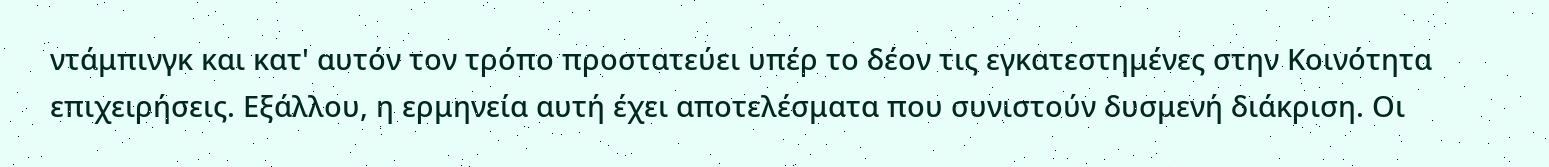ντάμπινγκ και κατ' αυτόν τον τρόπο προστατεύει υπέρ το δέον τις εγκατεστημένες στην Κοινότητα επιχειρήσεις. Εξάλλου, η ερμηνεία αυτή έχει αποτελέσματα που συνιστούν δυσμενή διάκριση. Οι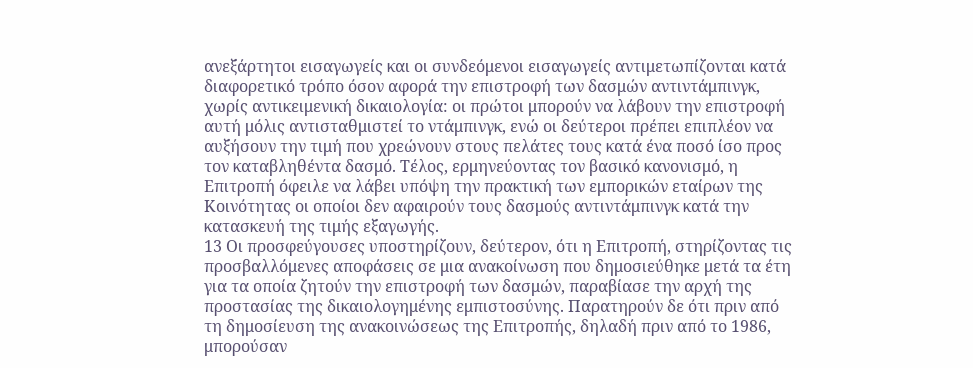ανεξάρτητοι εισαγωγείς και οι συνδεόμενοι εισαγωγείς αντιμετωπίζονται κατά διαφορετικό τρόπο όσον αφορά την επιστροφή των δασμών αντιντάμπινγκ, χωρίς αντικειμενική δικαιολογία: οι πρώτοι μπορούν να λάβουν την επιστροφή αυτή μόλις αντισταθμιστεί το ντάμπινγκ, ενώ οι δεύτεροι πρέπει επιπλέον να αυξήσουν την τιμή που χρεώνουν στους πελάτες τους κατά ένα ποσό ίσο προς τον καταβληθέντα δασμό. Τέλος, ερμηνεύοντας τον βασικό κανονισμό, η Επιτροπή όφειλε να λάβει υπόψη την πρακτική των εμπορικών εταίρων της Κοινότητας οι οποίοι δεν αφαιρούν τους δασμούς αντιντάμπινγκ κατά την κατασκευή της τιμής εξαγωγής.
13 Οι προσφεύγουσες υποστηρίζουν, δεύτερον, ότι η Επιτροπή, στηρίζοντας τις προσβαλλόμενες αποφάσεις σε μια ανακοίνωση που δημοσιεύθηκε μετά τα έτη για τα οποία ζητούν την επιστροφή των δασμών, παραβίασε την αρχή της προστασίας της δικαιολογημένης εμπιστοσύνης. Παρατηρούν δε ότι πριν από τη δημοσίευση της ανακοινώσεως της Επιτροπής, δηλαδή πριν από το 1986, μπορούσαν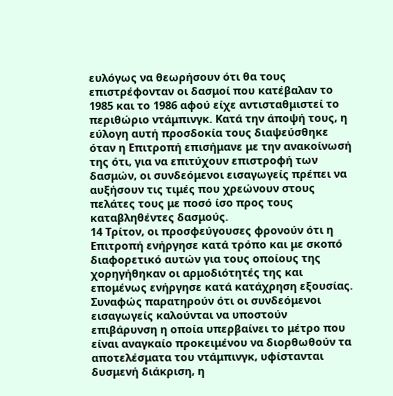ευλόγως να θεωρήσουν ότι θα τους επιστρέφονταν οι δασμοί που κατέβαλαν το 1985 και το 1986 αφού είχε αντισταθμιστεί το περιθώριο ντάμπινγκ. Κατά την άποψή τους, η εύλογη αυτή προσδοκία τους διαψεύσθηκε όταν η Επιτροπή επισήμανε με την ανακοίνωσή της ότι, για να επιτύχουν επιστροφή των δασμών, οι συνδεόμενοι εισαγωγείς πρέπει να αυξήσουν τις τιμές που χρεώνουν στους πελάτες τους με ποσό ίσο προς τους καταβληθέντες δασμούς.
14 Τρίτον, οι προσφεύγουσες φρονούν ότι η Επιτροπή ενήργησε κατά τρόπο και με σκοπό διαφορετικό αυτών για τους οποίους της
χορηγήθηκαν οι αρμοδιότητές της και επομένως ενήργησε κατά κατάχρηση εξουσίας. Συναφώς παρατηρούν ότι οι συνδεόμενοι εισαγωγείς καλούνται να υποστούν επιβάρυνση η οποία υπερβαίνει το μέτρο που είναι αναγκαίο προκειμένου να διορθωθούν τα αποτελέσματα του ντάμπινγκ, υφίστανται δυσμενή διάκριση, η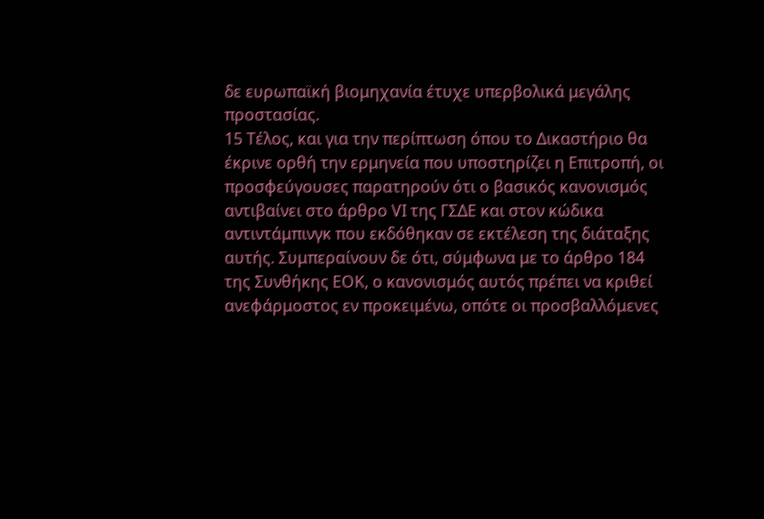δε ευρωπαϊκή βιομηχανία έτυχε υπερβολικά μεγάλης προστασίας.
15 Τέλος, και για την περίπτωση όπου το Δικαστήριο θα έκρινε ορθή την ερμηνεία που υποστηρίζει η Επιτροπή, οι προσφεύγουσες παρατηρούν ότι ο βασικός κανονισμός αντιβαίνει στο άρθρο VΙ της ΓΣΔΕ και στον κώδικα αντιντάμπινγκ που εκδόθηκαν σε εκτέλεση της διάταξης αυτής. Συμπεραίνουν δε ότι, σύμφωνα με το άρθρο 184 της Συνθήκης ΕΟΚ, ο κανονισμός αυτός πρέπει να κριθεί ανεφάρμοστος εν προκειμένω, οπότε οι προσβαλλόμενες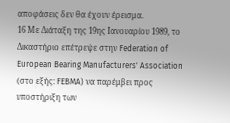αποφάσεις δεν θα έχουν έρεισμα.
16 Με Διάταξη της 19ης Ιανουαρίου 1989, το Δικαστήριο επέτρεψε στην Federation of European Bearing Manufacturers' Association (στο εξής: FEBMA) να παρέμβει προς υποστήριξη των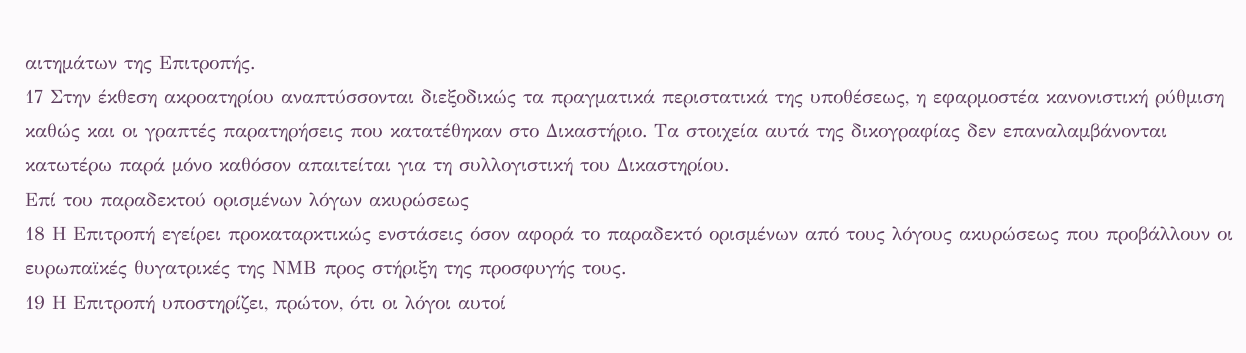αιτημάτων της Επιτροπής.
17 Στην έκθεση ακροατηρίου αναπτύσσονται διεξοδικώς τα πραγματικά περιστατικά της υποθέσεως, η εφαρμοστέα κανονιστική ρύθμιση καθώς και οι γραπτές παρατηρήσεις που κατατέθηκαν στο Δικαστήριο. Τα στοιχεία αυτά της δικογραφίας δεν επαναλαμβάνονται κατωτέρω παρά μόνο καθόσον απαιτείται για τη συλλογιστική του Δικαστηρίου.
Επί του παραδεκτού ορισμένων λόγων ακυρώσεως
18 Η Επιτροπή εγείρει προκαταρκτικώς ενστάσεις όσον αφορά το παραδεκτό ορισμένων από τους λόγους ακυρώσεως που προβάλλουν οι ευρωπαϊκές θυγατρικές της ΝΜΒ προς στήριξη της προσφυγής τους.
19 Η Επιτροπή υποστηρίζει, πρώτον, ότι οι λόγοι αυτοί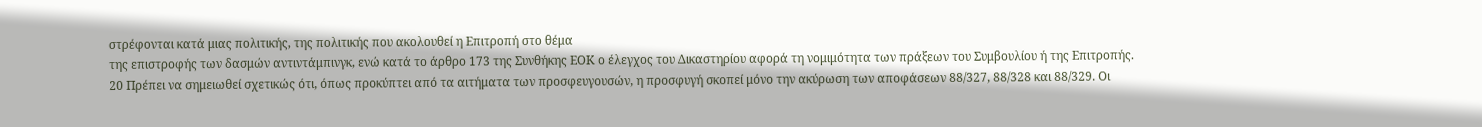στρέφονται κατά μιας πολιτικής, της πολιτικής που ακολουθεί η Επιτροπή στο θέμα
της επιστροφής των δασμών αντιντάμπινγκ, ενώ κατά το άρθρο 173 της Συνθήκης ΕΟΚ ο έλεγχος του Δικαστηρίου αφορά τη νομιμότητα των πράξεων του Συμβουλίου ή της Επιτροπής.
20 Πρέπει να σημειωθεί σχετικώς ότι, όπως προκύπτει από τα αιτήματα των προσφευγουσών, η προσφυγή σκοπεί μόνο την ακύρωση των αποφάσεων 88/327, 88/328 και 88/329. Οι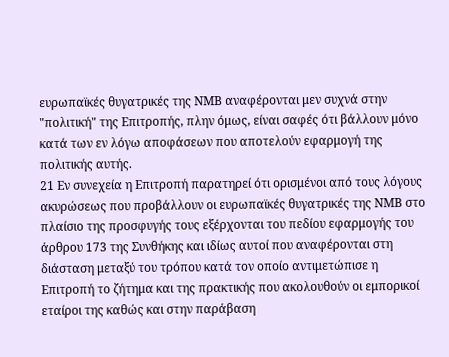ευρωπαϊκές θυγατρικές της ΝΜΒ αναφέρονται μεν συχνά στην "πολιτική" της Επιτροπής, πλην όμως, είναι σαφές ότι βάλλουν μόνο κατά των εν λόγω αποφάσεων που αποτελούν εφαρμογή της πολιτικής αυτής.
21 Εν συνεχεία η Επιτροπή παρατηρεί ότι ορισμένοι από τους λόγους ακυρώσεως που προβάλλουν οι ευρωπαϊκές θυγατρικές της ΝΜΒ στο πλαίσιο της προσφυγής τους εξέρχονται του πεδίου εφαρμογής του άρθρου 173 της Συνθήκης και ιδίως αυτοί που αναφέρονται στη διάσταση μεταξύ του τρόπου κατά τον οποίο αντιμετώπισε η Επιτροπή το ζήτημα και της πρακτικής που ακολουθούν οι εμπορικοί εταίροι της καθώς και στην παράβαση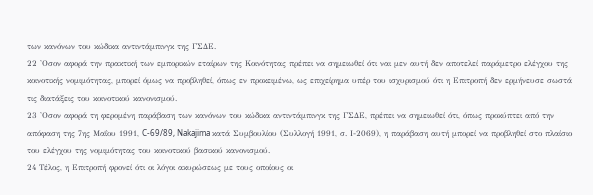των κανόνων του κώδικα αντιντάμπινγκ της ΓΣΔΕ.
22 'Οσον αφορά την πρακτική των εμπορικών εταίρων της Κοινότητας πρέπει να σημειωθεί ότι ναι μεν αυτή δεν αποτελεί παράμετρο ελέγχου της κοινοτικής νομιμότητας, μπορεί όμως να προβληθεί, όπως εν προκειμένω, ως επιχείρημα υπέρ του ισχυρισμού ότι η Επιτροπή δεν ερμήνευσε σωστά τις διατάξεις του κοινοτικού κανονισμού.
23 'Οσον αφορά τη φερομένη παράβαση των κανόνων του κώδικα αντιντάμπινγκ της ΓΣΔΕ, πρέπει να σημειωθεί ότι, όπως προκύπτει από την απόφαση της 7ης Μαΐου 1991, C-69/89, Nakajima κατά Συμβουλίου (Συλλογή 1991, σ. Ι-2069), η παράβαση αυτή μπορεί να προβληθεί στο πλαίσιο του ελέγχου της νομιμότητας του κοινοτικού βασικού κανονισμού.
24 Τέλος, η Επιτροπή φρονεί ότι οι λόγοι ακυρώσεως με τους οποίους οι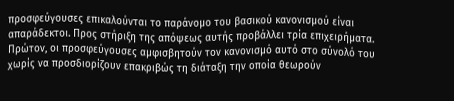προσφεύγουσες επικαλούνται το παράνομο του βασικού κανονισμού είναι απαράδεκτοι. Προς στήριξη της απόψεως αυτής προβάλλει τρία επιχειρήματα. Πρώτον, οι προσφεύγουσες αμφισβητούν τον κανονισμό αυτό στο σύνολό του χωρίς να προσδιορίζουν επακριβώς τη διάταξη την οποία θεωρούν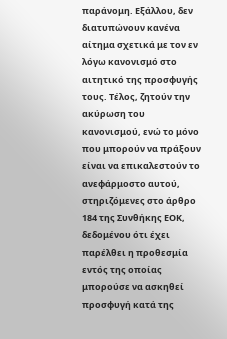παράνομη. Εξάλλου, δεν διατυπώνουν κανένα αίτημα σχετικά με τον εν λόγω κανονισμό στο αιτητικό της προσφυγής τους. Τέλος, ζητούν την ακύρωση του κανονισμού, ενώ το μόνο που μπορούν να πράξουν είναι να επικαλεστούν το ανεφάρμοστο αυτού, στηριζόμενες στο άρθρο 184 της Συνθήκης ΕΟΚ, δεδομένου ότι έχει παρέλθει η προθεσμία εντός της οποίας μπορούσε να ασκηθεί προσφυγή κατά της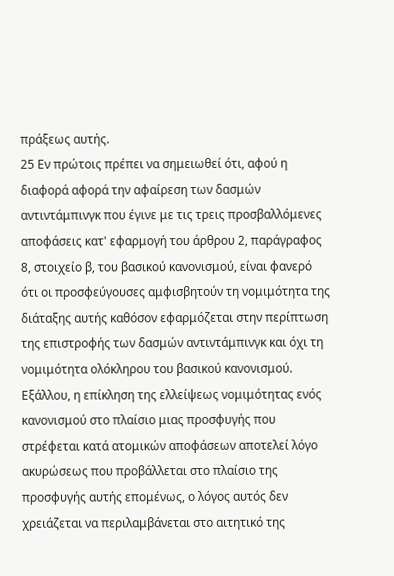πράξεως αυτής.
25 Εν πρώτοις πρέπει να σημειωθεί ότι, αφού η διαφορά αφορά την αφαίρεση των δασμών αντιντάμπινγκ που έγινε με τις τρεις προσβαλλόμενες αποφάσεις κατ' εφαρμογή του άρθρου 2, παράγραφος 8, στοιχείο β, του βασικού κανονισμού, είναι φανερό ότι οι προσφεύγουσες αμφισβητούν τη νομιμότητα της διάταξης αυτής καθόσον εφαρμόζεται στην περίπτωση της επιστροφής των δασμών αντιντάμπινγκ και όχι τη νομιμότητα ολόκληρου του βασικού κανονισμού. Εξάλλου, η επίκληση της ελλείψεως νομιμότητας ενός κανονισμού στο πλαίσιο μιας προσφυγής που στρέφεται κατά ατομικών αποφάσεων αποτελεί λόγο ακυρώσεως που προβάλλεται στο πλαίσιο της προσφυγής αυτής επομένως, ο λόγος αυτός δεν χρειάζεται να περιλαμβάνεται στο αιτητικό της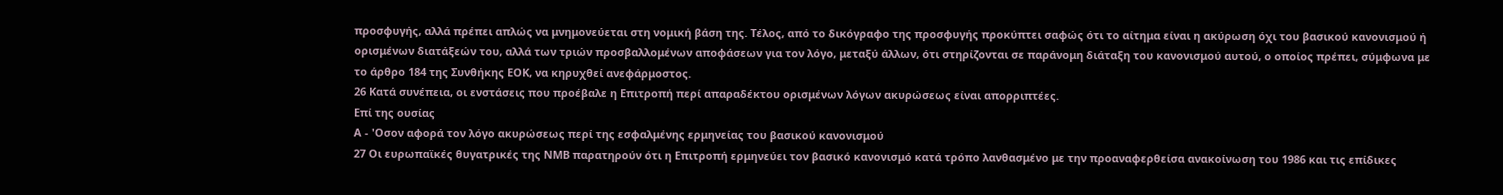προσφυγής, αλλά πρέπει απλώς να μνημονεύεται στη νομική βάση της. Τέλος, από το δικόγραφο της προσφυγής προκύπτει σαφώς ότι το αίτημα είναι η ακύρωση όχι του βασικού κανονισμού ή ορισμένων διατάξεών του, αλλά των τριών προσβαλλομένων αποφάσεων για τον λόγο, μεταξύ άλλων, ότι στηρίζονται σε παράνομη διάταξη του κανονισμού αυτού, ο οποίος πρέπει, σύμφωνα με το άρθρο 184 της Συνθήκης ΕΟΚ, να κηρυχθεί ανεφάρμοστος.
26 Κατά συνέπεια, οι ενστάσεις που προέβαλε η Επιτροπή περί απαραδέκτου ορισμένων λόγων ακυρώσεως είναι απορριπτέες.
Επί της ουσίας
Α - 'Οσον αφορά τον λόγο ακυρώσεως περί της εσφαλμένης ερμηνείας του βασικού κανονισμού
27 Οι ευρωπαϊκές θυγατρικές της ΝΜΒ παρατηρούν ότι η Επιτροπή ερμηνεύει τον βασικό κανονισμό κατά τρόπο λανθασμένο με την προαναφερθείσα ανακοίνωση του 1986 και τις επίδικες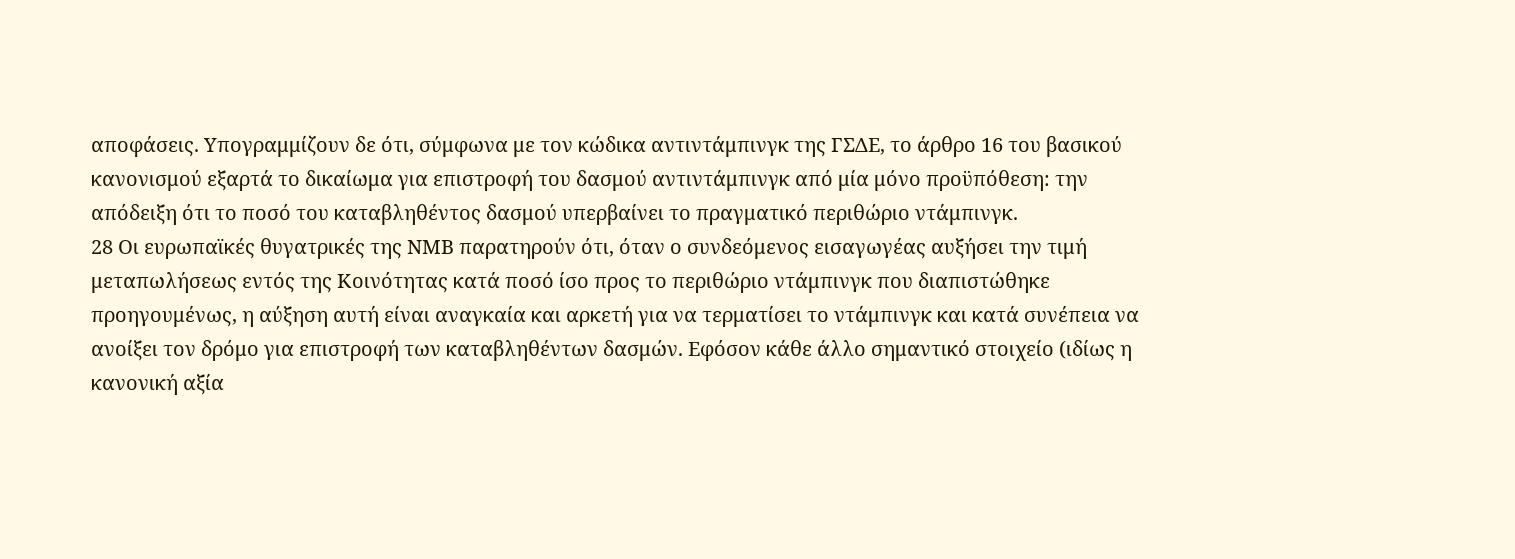αποφάσεις. Υπογραμμίζουν δε ότι, σύμφωνα με τον κώδικα αντιντάμπινγκ της ΓΣΔΕ, το άρθρο 16 του βασικού κανονισμού εξαρτά το δικαίωμα για επιστροφή του δασμού αντιντάμπινγκ από μία μόνο προϋπόθεση: την απόδειξη ότι το ποσό του καταβληθέντος δασμού υπερβαίνει το πραγματικό περιθώριο ντάμπινγκ.
28 Οι ευρωπαϊκές θυγατρικές της ΝΜΒ παρατηρούν ότι, όταν ο συνδεόμενος εισαγωγέας αυξήσει την τιμή μεταπωλήσεως εντός της Κοινότητας κατά ποσό ίσο προς το περιθώριο ντάμπινγκ που διαπιστώθηκε προηγουμένως, η αύξηση αυτή είναι αναγκαία και αρκετή για να τερματίσει το ντάμπινγκ και κατά συνέπεια να ανοίξει τον δρόμο για επιστροφή των καταβληθέντων δασμών. Εφόσον κάθε άλλο σημαντικό στοιχείο (ιδίως η κανονική αξία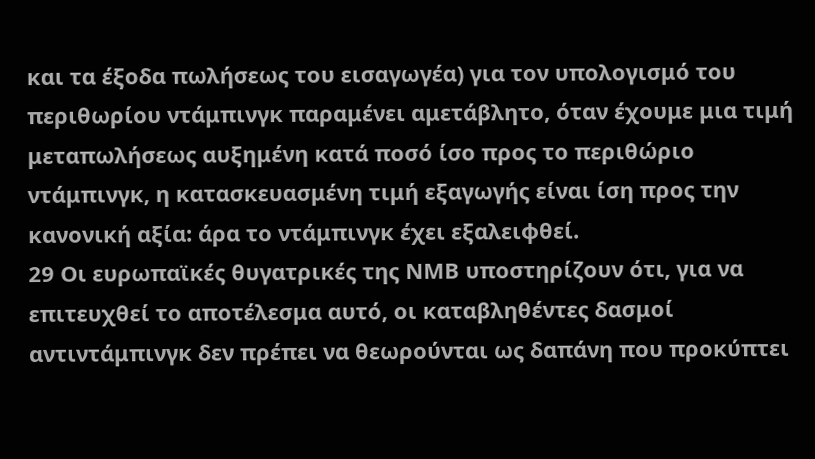και τα έξοδα πωλήσεως του εισαγωγέα) για τον υπολογισμό του περιθωρίου ντάμπινγκ παραμένει αμετάβλητο, όταν έχουμε μια τιμή μεταπωλήσεως αυξημένη κατά ποσό ίσο προς το περιθώριο ντάμπινγκ, η κατασκευασμένη τιμή εξαγωγής είναι ίση προς την κανονική αξία: άρα το ντάμπινγκ έχει εξαλειφθεί.
29 Οι ευρωπαϊκές θυγατρικές της ΝΜΒ υποστηρίζουν ότι, για να επιτευχθεί το αποτέλεσμα αυτό, οι καταβληθέντες δασμοί αντιντάμπινγκ δεν πρέπει να θεωρούνται ως δαπάνη που προκύπτει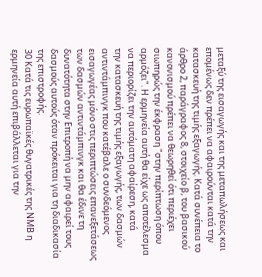μεταξύ της εισαγωγής και της μεταπωλήσεως και επομένως δεν πρέπει να αφαιρούνται κατά την κατασκευή της τιμής εξαγωγής. Κατά συνέπεια το άρθρο 2, παράγραφος 8, στοιχείο β, του βασικού κανονισμού πρέπει να θεωρηθεί ότι περιέχει σιωπηρώς την έκφραση "στην περίπτωση όπου αρμόζει". Η ερμηνεία αυτή θα είχε ως αποτέλεσμα να περιορίζει την αυτόματη αφαίρεση, κατά
την κατασκευή της τιμής εξαγωγής, των δασμών αντιντάμπινγκ που κατέβαλε ο συνδεόμενος εισαγωγέας μόνο στις περιπτώσεις επανεξετάσεως των δασμών αντιντάμπινγκ και θα έδινε τη δυνατότητα στην Επιτροπή να μην αφαιρεί τους δασμούς αυτούς όταν πρόκειται για τη διαδικασία της επιστροφής.
30 Κατά τις ευρωπαϊκές θυγατρικές της ΝΜΒ η ερμηνεία αυτή επιβάλλεται για την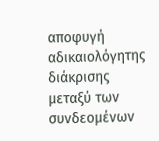αποφυγή αδικαιολόγητης διάκρισης μεταξύ των συνδεομένων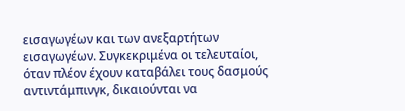εισαγωγέων και των ανεξαρτήτων εισαγωγέων. Συγκεκριμένα οι τελευταίοι, όταν πλέον έχουν καταβάλει τους δασμούς αντιντάμπινγκ, δικαιούνται να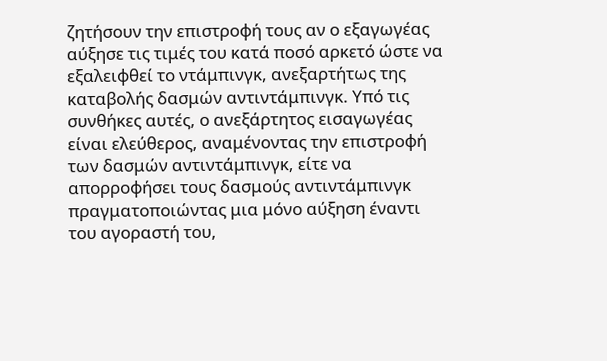ζητήσουν την επιστροφή τους αν ο εξαγωγέας αύξησε τις τιμές του κατά ποσό αρκετό ώστε να εξαλειφθεί το ντάμπινγκ, ανεξαρτήτως της καταβολής δασμών αντιντάμπινγκ. Υπό τις συνθήκες αυτές, ο ανεξάρτητος εισαγωγέας είναι ελεύθερος, αναμένοντας την επιστροφή των δασμών αντιντάμπινγκ, είτε να απορροφήσει τους δασμούς αντιντάμπινγκ πραγματοποιώντας μια μόνο αύξηση έναντι του αγοραστή του,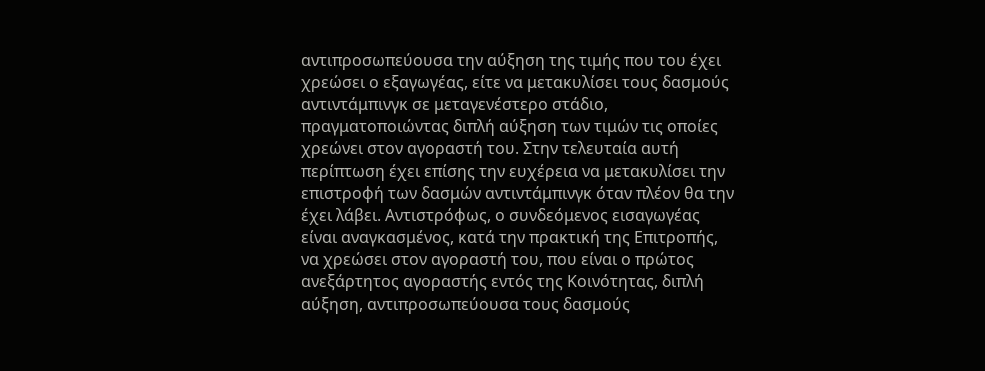αντιπροσωπεύουσα την αύξηση της τιμής που του έχει χρεώσει ο εξαγωγέας, είτε να μετακυλίσει τους δασμούς αντιντάμπινγκ σε μεταγενέστερο στάδιο, πραγματοποιώντας διπλή αύξηση των τιμών τις οποίες χρεώνει στον αγοραστή του. Στην τελευταία αυτή περίπτωση έχει επίσης την ευχέρεια να μετακυλίσει την επιστροφή των δασμών αντιντάμπινγκ όταν πλέον θα την έχει λάβει. Αντιστρόφως, ο συνδεόμενος εισαγωγέας είναι αναγκασμένος, κατά την πρακτική της Επιτροπής, να χρεώσει στον αγοραστή του, που είναι ο πρώτος ανεξάρτητος αγοραστής εντός της Κοινότητας, διπλή αύξηση, αντιπροσωπεύουσα τους δασμούς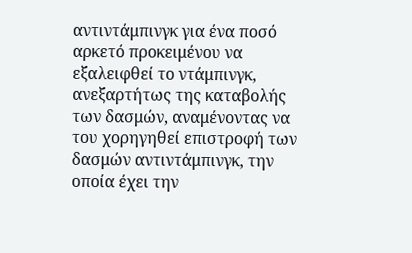αντιντάμπινγκ για ένα ποσό αρκετό προκειμένου να εξαλειφθεί το ντάμπινγκ, ανεξαρτήτως της καταβολής των δασμών, αναμένοντας να του χορηγηθεί επιστροφή των δασμών αντιντάμπινγκ, την οποία έχει την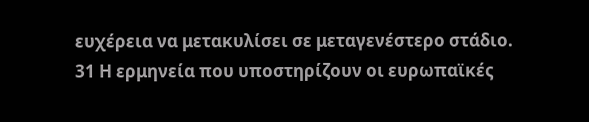ευχέρεια να μετακυλίσει σε μεταγενέστερο στάδιο.
31 Η ερμηνεία που υποστηρίζουν οι ευρωπαϊκές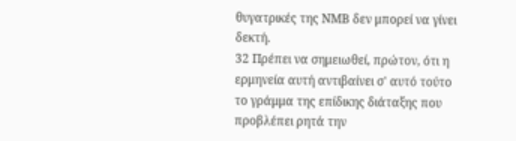θυγατρικές της ΝΜΒ δεν μπορεί να γίνει δεκτή.
32 Πρέπει να σημειωθεί, πρώτον, ότι η ερμηνεία αυτή αντιβαίνει σ' αυτό τούτο το γράμμα της επίδικης διάταξης που προβλέπει ρητά την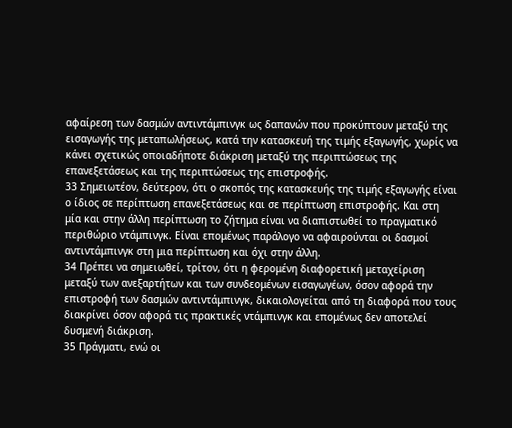αφαίρεση των δασμών αντιντάμπινγκ ως δαπανών που προκύπτουν μεταξύ της εισαγωγής της μεταπωλήσεως, κατά την κατασκευή της τιμής εξαγωγής, χωρίς να κάνει σχετικώς οποιαδήποτε διάκριση μεταξύ της περιπτώσεως της επανεξετάσεως και της περιπτώσεως της επιστροφής.
33 Σημειωτέον, δεύτερον, ότι ο σκοπός της κατασκευής της τιμής εξαγωγής είναι ο ίδιος σε περίπτωση επανεξετάσεως και σε περίπτωση επιστροφής. Και στη μία και στην άλλη περίπτωση το ζήτημα είναι να διαπιστωθεί το πραγματικό περιθώριο ντάμπινγκ. Είναι επομένως παράλογο να αφαιρούνται οι δασμοί αντιντάμπινγκ στη μια περίπτωση και όχι στην άλλη.
34 Πρέπει να σημειωθεί, τρίτον, ότι η φερομένη διαφορετική μεταχείριση μεταξύ των ανεξαρτήτων και των συνδεομένων εισαγωγέων, όσον αφορά την επιστροφή των δασμών αντιντάμπινγκ, δικαιολογείται από τη διαφορά που τους διακρίνει όσον αφορά τις πρακτικές ντάμπινγκ και επομένως δεν αποτελεί δυσμενή διάκριση.
35 Πράγματι, ενώ οι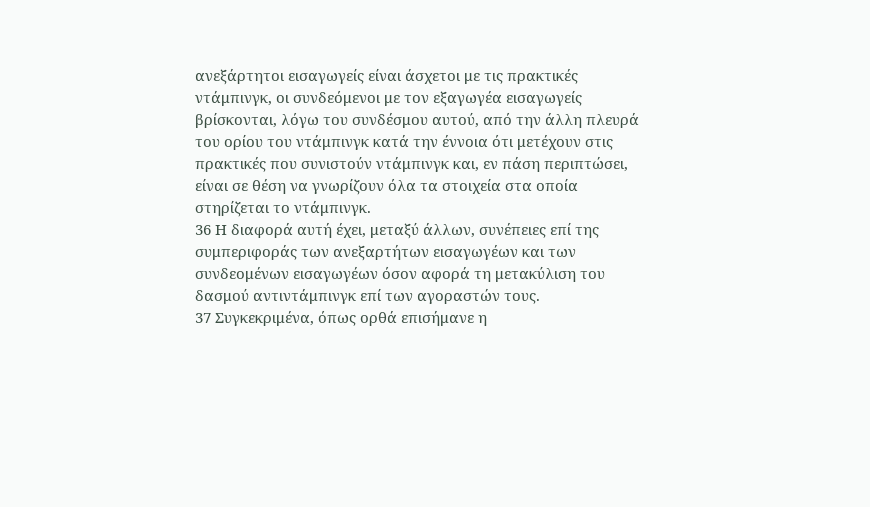ανεξάρτητοι εισαγωγείς είναι άσχετοι με τις πρακτικές ντάμπινγκ, οι συνδεόμενοι με τον εξαγωγέα εισαγωγείς βρίσκονται, λόγω του συνδέσμου αυτού, από την άλλη πλευρά του ορίου του ντάμπινγκ κατά την έννοια ότι μετέχουν στις πρακτικές που συνιστούν ντάμπινγκ και, εν πάση περιπτώσει, είναι σε θέση να γνωρίζουν όλα τα στοιχεία στα οποία στηρίζεται το ντάμπινγκ.
36 Η διαφορά αυτή έχει, μεταξύ άλλων, συνέπειες επί της συμπεριφοράς των ανεξαρτήτων εισαγωγέων και των συνδεομένων εισαγωγέων όσον αφορά τη μετακύλιση του δασμού αντιντάμπινγκ επί των αγοραστών τους.
37 Συγκεκριμένα, όπως ορθά επισήμανε η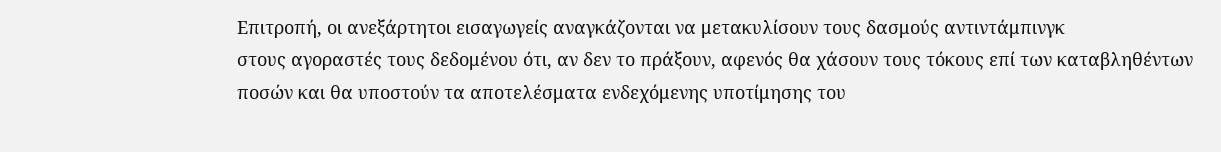Επιτροπή, οι ανεξάρτητοι εισαγωγείς αναγκάζονται να μετακυλίσουν τους δασμούς αντιντάμπινγκ
στους αγοραστές τους δεδομένου ότι, αν δεν το πράξουν, αφενός θα χάσουν τους τόκους επί των καταβληθέντων ποσών και θα υποστούν τα αποτελέσματα ενδεχόμενης υποτίμησης του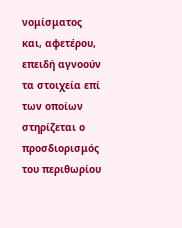νομίσματος και, αφετέρου, επειδή αγνοούν τα στοιχεία επί των οποίων στηρίζεται ο προσδιορισμός του περιθωρίου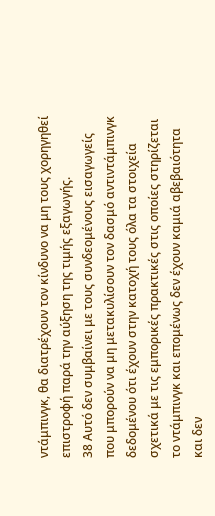ντάμπινγκ, θα διατρέχουν τον κίνδυνο να μη τους χορηγηθεί επιστροφή παρά την αύξηση της τιμής εξαγωγής.
38 Αυτό δεν συμβαίνει με τους συνδεομένους εισαγωγείς που μπορούν να μη μετακυλίσουν τον δασμό αντιντάμπινγκ δεδομένου ότι έχουν στην κατοχή τους όλα τα στοιχεία σχετικά με τις εμπορικές πρακτικές στις οποίες στηρίζεται το ντάμπινγκ και επομένως δεν έχουν καμιά αβεβαιότητα και δεν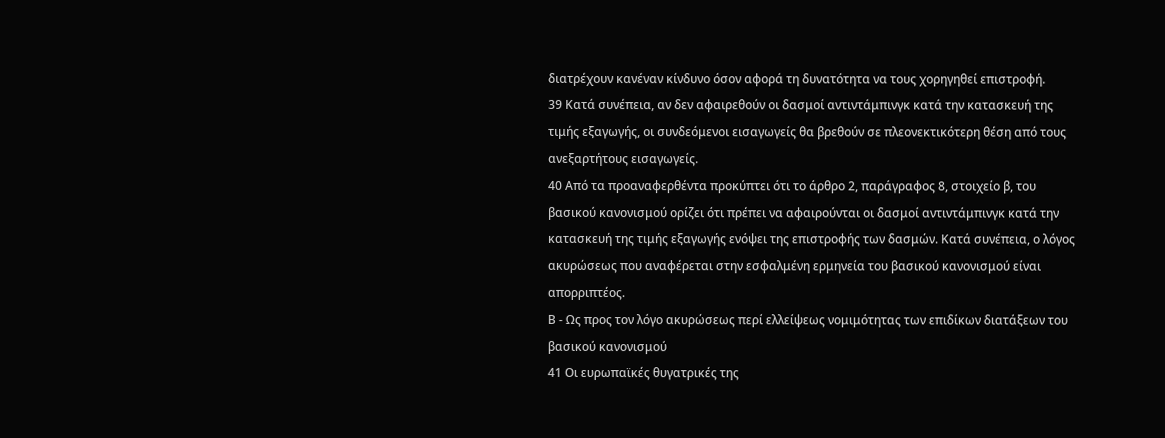διατρέχουν κανέναν κίνδυνο όσον αφορά τη δυνατότητα να τους χορηγηθεί επιστροφή.
39 Κατά συνέπεια, αν δεν αφαιρεθούν οι δασμοί αντιντάμπινγκ κατά την κατασκευή της τιμής εξαγωγής, οι συνδεόμενοι εισαγωγείς θα βρεθούν σε πλεονεκτικότερη θέση από τους ανεξαρτήτους εισαγωγείς.
40 Από τα προαναφερθέντα προκύπτει ότι το άρθρο 2, παράγραφος 8, στοιχείο β, του βασικού κανονισμού ορίζει ότι πρέπει να αφαιρούνται οι δασμοί αντιντάμπινγκ κατά την κατασκευή της τιμής εξαγωγής ενόψει της επιστροφής των δασμών. Κατά συνέπεια, ο λόγος ακυρώσεως που αναφέρεται στην εσφαλμένη ερμηνεία του βασικού κανονισμού είναι απορριπτέος.
Β - Ως προς τον λόγο ακυρώσεως περί ελλείψεως νομιμότητας των επιδίκων διατάξεων του βασικού κανονισμού
41 Οι ευρωπαϊκές θυγατρικές της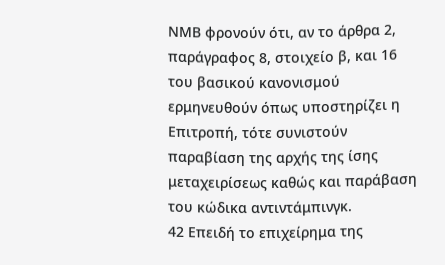ΝΜΒ φρονούν ότι, αν το άρθρα 2, παράγραφος 8, στοιχείο β, και 16 του βασικού κανονισμού ερμηνευθούν όπως υποστηρίζει η Επιτροπή, τότε συνιστούν παραβίαση της αρχής της ίσης μεταχειρίσεως καθώς και παράβαση του κώδικα αντιντάμπινγκ.
42 Επειδή το επιχείρημα της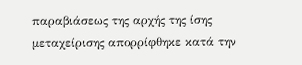παραβιάσεως της αρχής της ίσης μεταχείρισης απορρίφθηκε κατά την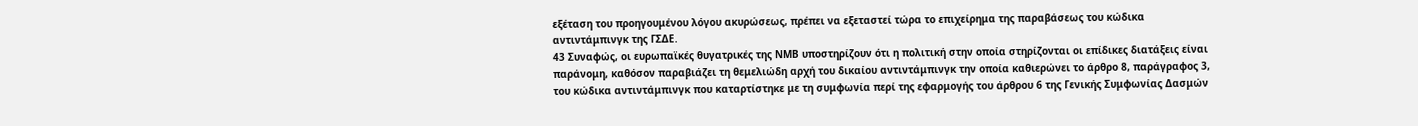εξέταση του προηγουμένου λόγου ακυρώσεως, πρέπει να εξεταστεί τώρα το επιχείρημα της παραβάσεως του κώδικα αντιντάμπινγκ της ΓΣΔΕ.
43 Συναφώς, οι ευρωπαϊκές θυγατρικές της ΝΜΒ υποστηρίζουν ότι η πολιτική στην οποία στηρίζονται οι επίδικες διατάξεις είναι παράνομη, καθόσον παραβιάζει τη θεμελιώδη αρχή του δικαίου αντιντάμπινγκ την οποία καθιερώνει το άρθρο 8, παράγραφος 3, του κώδικα αντιντάμπινγκ που καταρτίστηκε με τη συμφωνία περί της εφαρμογής του άρθρου 6 της Γενικής Συμφωνίας Δασμών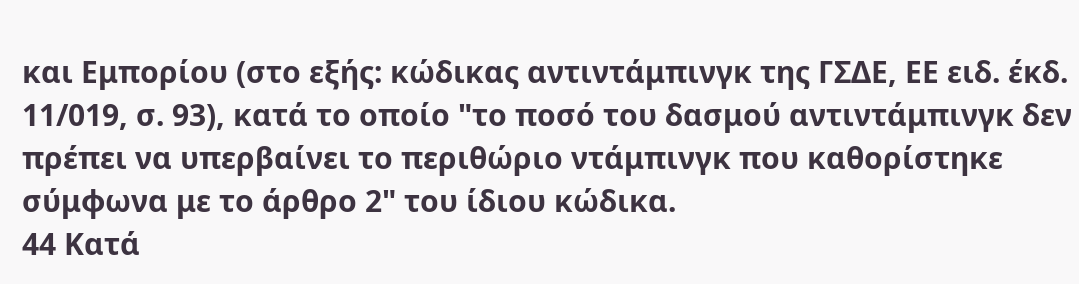και Εμπορίου (στο εξής: κώδικας αντιντάμπινγκ της ΓΣΔΕ, ΕΕ ειδ. έκδ. 11/019, σ. 93), κατά το οποίο "το ποσό του δασμού αντιντάμπινγκ δεν πρέπει να υπερβαίνει το περιθώριο ντάμπινγκ που καθορίστηκε σύμφωνα με το άρθρο 2" του ίδιου κώδικα.
44 Κατά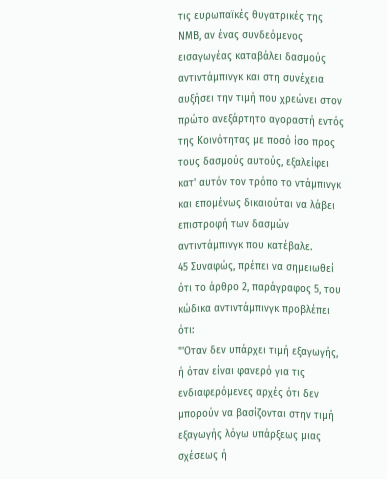τις ευρωπαϊκές θυγατρικές της ΝΜΒ, αν ένας συνδεόμενος εισαγωγέας καταβάλει δασμούς αντιντάμπινγκ και στη συνέχεια αυξήσει την τιμή που χρεώνει στον πρώτο ανεξάρτητο αγοραστή εντός της Κοινότητας με ποσό ίσο προς τους δασμούς αυτούς, εξαλείφει κατ' αυτόν τον τρόπο το ντάμπινγκ και επομένως δικαιούται να λάβει επιστροφή των δασμών αντιντάμπινγκ που κατέβαλε.
45 Συναφώς, πρέπει να σημειωθεί ότι το άρθρο 2, παράγραφος 5, του κώδικα αντιντάμπινγκ προβλέπει ότι:
"'Οταν δεν υπάρχει τιμή εξαγωγής, ή όταν είναι φανερό για τις ενδιαφερόμενες αρχές ότι δεν μπορούν να βασίζονται στην τιμή εξαγωγής λόγω υπάρξεως μιας σχέσεως ή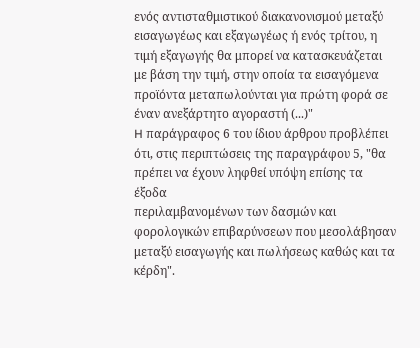ενός αντισταθμιστικού διακανονισμού μεταξύ εισαγωγέως και εξαγωγέως ή ενός τρίτου, η τιμή εξαγωγής θα μπορεί να κατασκευάζεται με βάση την τιμή, στην οποία τα εισαγόμενα προϊόντα μεταπωλούνται για πρώτη φορά σε έναν ανεξάρτητο αγοραστή (...)"
H παράγραφος 6 του ίδιου άρθρου προβλέπει ότι, στις περιπτώσεις της παραγράφου 5, "θα πρέπει να έχουν ληφθεί υπόψη επίσης τα έξοδα
περιλαμβανομένων των δασμών και φορολογικών επιβαρύνσεων που μεσολάβησαν μεταξύ εισαγωγής και πωλήσεως καθώς και τα κέρδη".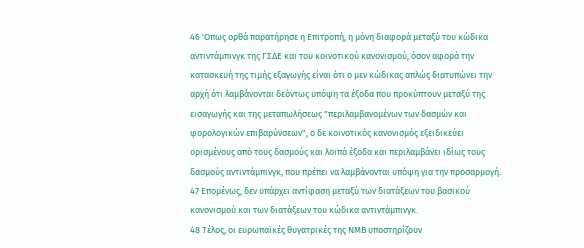46 'Οπως ορθά παρατήρησε η Επιτροπή, η μόνη διαφορά μεταξύ του κώδικα αντιντάμπινγκ της ΓΣΔΕ και του κοινοτικού κανονισμού, όσον αφορά την κατασκευή της τιμής εξαγωγής είναι ότι ο μεν κώδικας απλώς διατυπώνει την αρχή ότι λαμβάνονται δεόντως υπόψη τα έξοδα που προκύπτουν μεταξύ της εισαγωγής και της μεταπωλήσεως "περιλαμβανομένων των δασμών και φορολογικών επιβαρύνσεων", ο δε κοινοτικός κανονισμός εξειδικεύει ορισμένους από τους δασμούς και λοιπά έξοδα και περιλαμβάνει ιδίως τους δασμούς αντιντάμπινγκ, που πρέπει να λαμβάνονται υπόψη για την προσαρμογή.
47 Επομένως, δεν υπάρχει αντίφαση μεταξύ των διατάξεων του βασικού κανονισμού και των διατάξεων του κώδικα αντιντάμπινγκ.
48 Τέλος, οι ευρωπαϊκές θυγατρικές της ΝΜΒ υποστηρίζουν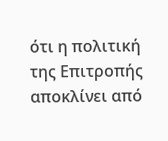ότι η πολιτική της Επιτροπής αποκλίνει από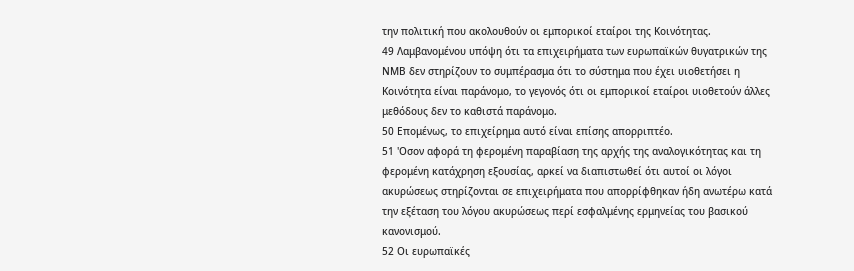την πολιτική που ακολουθούν οι εμπορικοί εταίροι της Κοινότητας.
49 Λαμβανομένου υπόψη ότι τα επιχειρήματα των ευρωπαϊκών θυγατρικών της ΝΜΒ δεν στηρίζουν το συμπέρασμα ότι το σύστημα που έχει υιοθετήσει η Κοινότητα είναι παράνομο, το γεγονός ότι οι εμπορικοί εταίροι υιοθετούν άλλες μεθόδους δεν το καθιστά παράνομο.
50 Επομένως, το επιχείρημα αυτό είναι επίσης απορριπτέο.
51 'Οσον αφορά τη φερομένη παραβίαση της αρχής της αναλογικότητας και τη φερομένη κατάχρηση εξουσίας, αρκεί να διαπιστωθεί ότι αυτοί οι λόγοι ακυρώσεως στηρίζονται σε επιχειρήματα που απορρίφθηκαν ήδη ανωτέρω κατά την εξέταση του λόγου ακυρώσεως περί εσφαλμένης ερμηνείας του βασικού κανονισμού.
52 Οι ευρωπαϊκές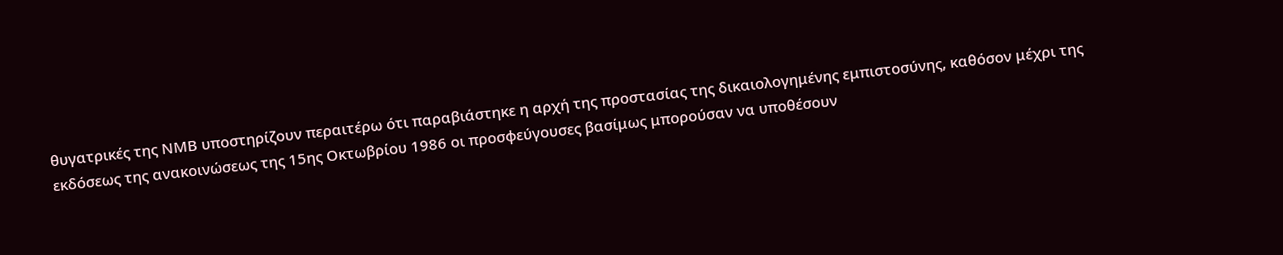θυγατρικές της ΝΜΒ υποστηρίζουν περαιτέρω ότι παραβιάστηκε η αρχή της προστασίας της δικαιολογημένης εμπιστοσύνης, καθόσον μέχρι της εκδόσεως της ανακοινώσεως της 15ης Οκτωβρίου 1986 οι προσφεύγουσες βασίμως μπορούσαν να υποθέσουν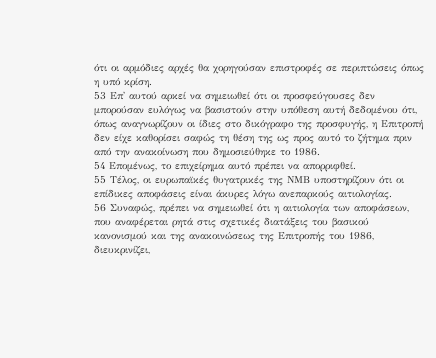ότι οι αρμόδιες αρχές θα χορηγούσαν επιστροφές σε περιπτώσεις όπως η υπό κρίση.
53 Επ' αυτού αρκεί να σημειωθεί ότι οι προσφεύγουσες δεν μπορούσαν ευλόγως να βασιστούν στην υπόθεση αυτή δεδομένου ότι, όπως αναγνωρίζουν οι ίδιες στο δικόγραφο της προσφυγής, η Επιτροπή δεν είχε καθορίσει σαφώς τη θέση της ως προς αυτό το ζήτημα πριν από την ανακοίνωση που δημοσιεύθηκε το 1986.
54 Επομένως, το επιχείρημα αυτό πρέπει να απορριφθεί.
55 Τέλος, οι ευρωπαϊκές θυγατρικές της ΝΜΒ υποστηρίζουν ότι οι επίδικες αποφάσεις είναι άκυρες λόγω ανεπαρκούς αιτιολογίας.
56 Συναφώς, πρέπει να σημειωθεί ότι η αιτιολογία των αποφάσεων, που αναφέρεται ρητά στις σχετικές διατάξεις του βασικού κανονισμού και της ανακοινώσεως της Επιτροπής του 1986, διευκρινίζει,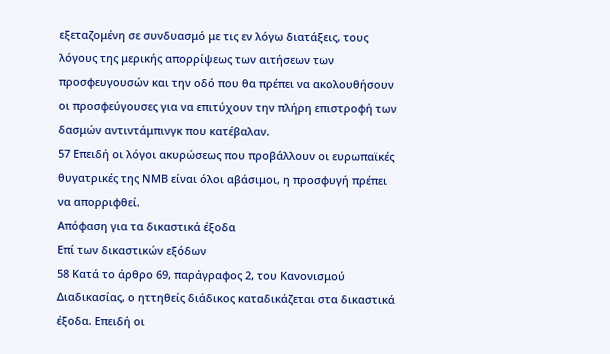εξεταζομένη σε συνδυασμό με τις εν λόγω διατάξεις, τους λόγους της μερικής απορρίψεως των αιτήσεων των προσφευγουσών και την οδό που θα πρέπει να ακολουθήσουν οι προσφεύγουσες για να επιτύχουν την πλήρη επιστροφή των δασμών αντιντάμπινγκ που κατέβαλαν.
57 Επειδή οι λόγοι ακυρώσεως που προβάλλουν οι ευρωπαϊκές θυγατρικές της ΝΜΒ είναι όλοι αβάσιμοι, η προσφυγή πρέπει να απορριφθεί.
Απόφαση για τα δικαστικά έξοδα
Επί των δικαστικών εξόδων
58 Κατά το άρθρο 69, παράγραφος 2, του Κανονισμού Διαδικασίας, ο ηττηθείς διάδικος καταδικάζεται στα δικαστικά έξοδα. Επειδή οι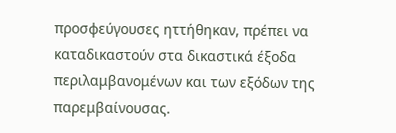προσφεύγουσες ηττήθηκαν, πρέπει να καταδικαστούν στα δικαστικά έξοδα περιλαμβανομένων και των εξόδων της παρεμβαίνουσας.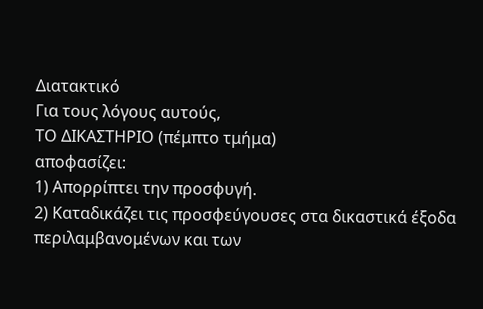Διατακτικό
Για τους λόγους αυτούς,
ΤΟ ΔΙΚΑΣΤΗΡΙΟ (πέμπτο τμήμα)
αποφασίζει:
1) Απορρίπτει την προσφυγή.
2) Καταδικάζει τις προσφεύγουσες στα δικαστικά έξοδα περιλαμβανομένων και των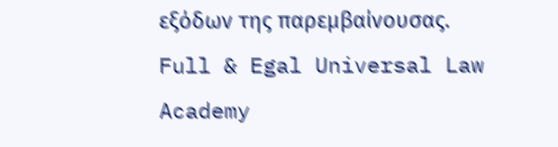εξόδων της παρεμβαίνουσας.
Full & Egal Universal Law Academy